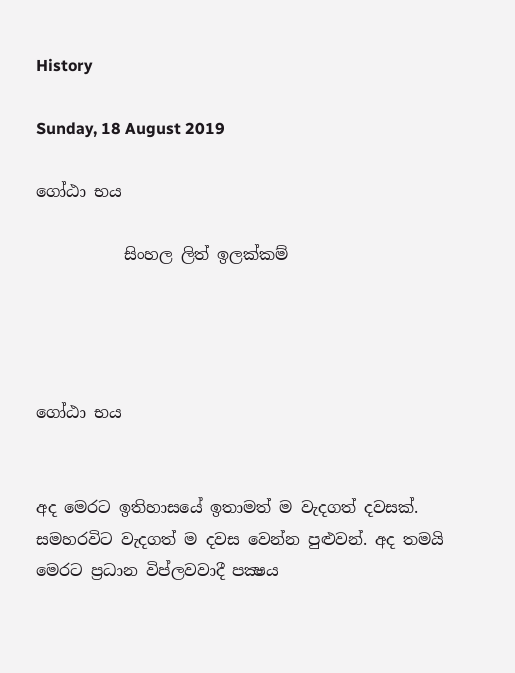History

Sunday, 18 August 2019

ගෝඨා භය

           සිංහල ලිත් ඉලක්කම්




ගෝඨා භය


අද මෙරට ඉතිහාසයේ ඉතාමත් ම වැදගත් දවසක්. සමහරවිට වැදගත් ම දවස වෙන්න පුළුවන්. අද තමයි මෙරට ප්‍රධාන විප්ලවවාදී පක්‍ෂය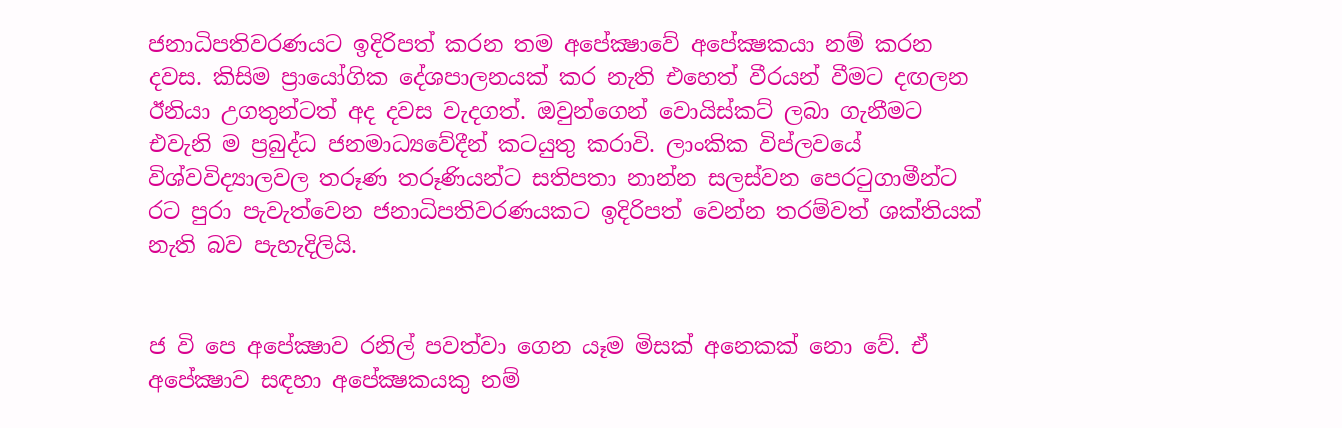ජනාධිපතිවරණයට ඉදිරිපත් කරන තම අපේක්‍ෂාවේ අපේක්‍ෂකයා නම් කරන දවස. කිසිම ප්‍රායෝගික දේශපාලනයක් කර නැති එහෙත් වීරයන් වීමට දඟලන ඊනියා උගතුන්ටත් අද දවස වැදගත්. ඔවුන්ගෙන් වොයිස්කට් ලබා ගැනීමට එවැනි ම ප්‍රබුද්ධ ජනමාධ්‍යවේදීන් කටයුතු කරාවි. ලාංකික විප්ලවයේ විශ්වවිද්‍යාලවල තරූණ තරූණියන්ට සතිපතා නාන්න සලස්වන පෙරටුගාමීන්ට රට පුරා පැවැත්වෙන ජනාධිපතිවරණයකට ඉදිරිපත් වෙන්න තරම්වත් ශක්තියක් නැති බව පැහැදිලියි.


ජ වි පෙ අපේක්‍ෂාව රනිල් පවත්වා ගෙන යෑම මිසක් අනෙකක් නො වේ. ඒ අපේක්‍ෂාව සඳහා අපේක්‍ෂකයකු නම්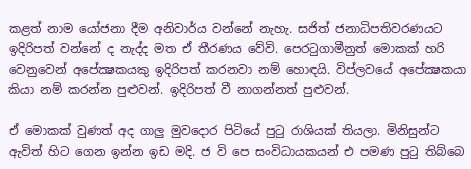කළත් නාම යෝජනා දීම අනිවාර්ය වන්නේ නැහැ. සජිත් ජනාධිපතිවරණයට ඉදිරිපත් වන්නේ ද නැද්ද මත ඒ තීරණය වේවි. පෙරටුගාමීනුත් මොකක් හරි වෙනුවෙන් අපේක්‍ෂකයකු ඉදිරිපත් කරනවා නම් හොඳයි. විප්ලවයේ අපේක්‍ෂකයා කියා නම් කරන්න පුළුවන්. ඉදිරිපත් වී නාගන්නත් පුළුවන්.

ඒ මොකක් වුණත් අද ගාලු මුවදොර පිටියේ පුටු රාශියක් තියලා. මිනිසුන්ට ඇවිත් හිට ගෙන ඉන්න ඉඩ මදි. ජ වි පෙ සංවිධායකයන් එ පමණ පුටු තිබ්බෙ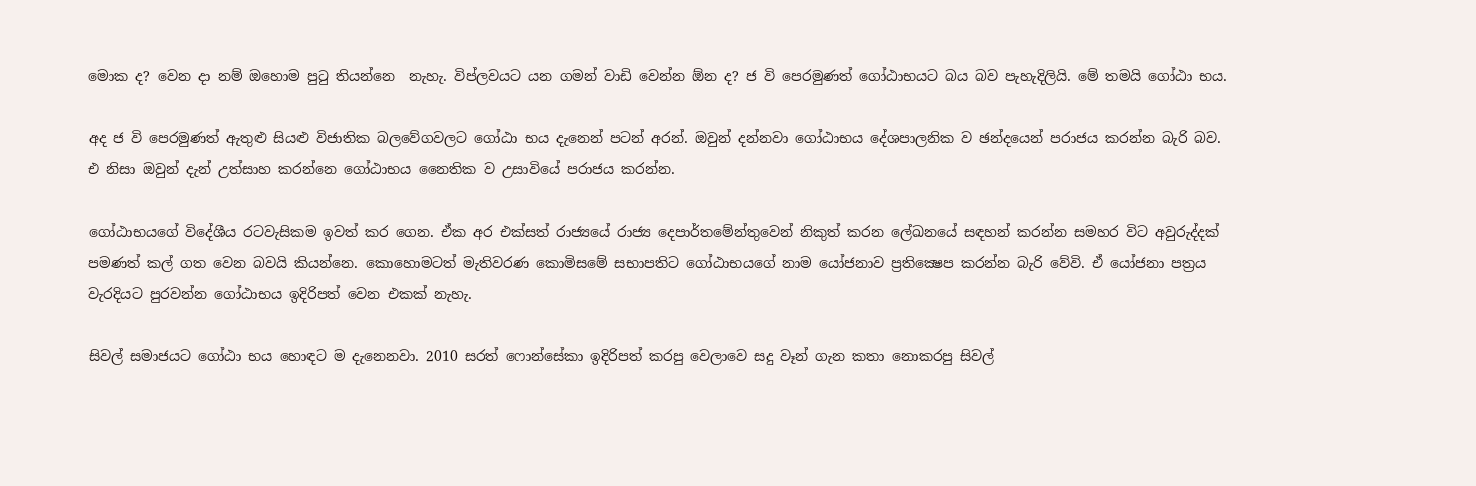මොක ද? වෙන දා නම් ඔහොම පුටු තියන්නෙ  නැහැ. විප්ලවයට යන ගමන් වාඩි වෙන්න ඕන ද? ජ වි පෙරමුණත් ගෝඨාභයට බය බව පැහැදිලියි. මේ තමයි ගෝඨා භය.

අද ජ වි පෙරමුණත් ඇතුළු සියළු විජාතික බලවේගවලට ගෝඨා භය දැනෙන් පටන් අරන්. ඔවුන් දන්නවා ගෝඨාභය දේශපාලනික ව ඡන්දයෙන් පරාජය කරන්න බැරි බව. එ නිසා ඔවුන් දැන් උත්සාහ කරන්නෙ ගෝඨාභය නෛතික ව උසාවියේ පරාජය කරන්න.

ගෝඨාභයගේ විදේශීය රටවැසිකම ඉවත් කර ගෙන. ඒක අර එක්සත් රාජ්‍යයේ රාජ්‍ය දෙපාර්තමේන්තුවෙන් නිකුත් කරන ලේඛනයේ සඳහන් කරන්න සමහර විට අවුරුද්දක් පමණත් කල් ගත වෙන බවයි කියන්නෙ. කොහොමටත් මැතිවරණ කොමිසමේ සභාපතිට ගෝඨාභයගේ නාම යෝජනාව ප්‍රතික්‍ෂෙප කරන්න බැරි වේවි. ඒ යෝජනා පත්‍රය වැරදියට පුරවන්න ගෝඨාභය ඉදිරිපත් වෙන එකක් නැහැ.

සිවල් සමාජයට ගෝඨා භය හොඳට ම දැනෙනවා. 2010 සරත් ෆොන්සේකා ඉදිරිපත් කරපු වෙලාවෙ සදු වෑන් ගැන කතා නොකරපු සිවල්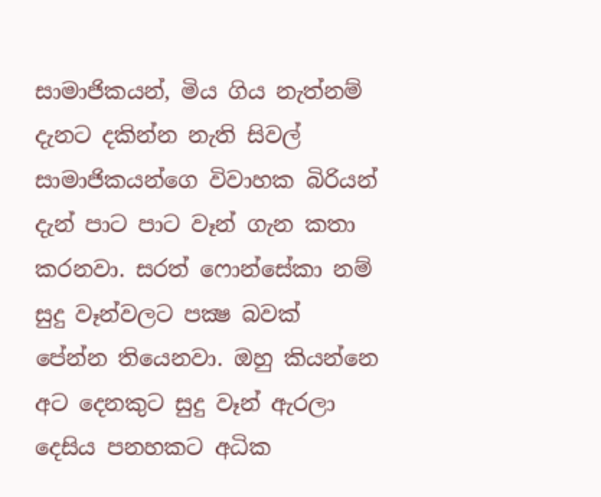සාමාජිකයන්, මිය ගිය නැත්නම් දැනට දකින්න නැති සිවල් සාමාජිකයන්ගෙ විවාහක බිරියන් දැන් පාට පාට වෑන් ගැන කතා කරනවා. සරත් ෆොන්සේකා නම් සුදු වෑන්වලට පක්‍ෂ බවක් පේන්න තියෙනවා. ඔහු කියන්නෙ අට දෙනකුට සුදු වෑන් ඇරලා දෙසිය පනහකට අධික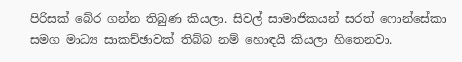පිරිසක් බේර ගන්න තිබුණ කියලා. සිවල් සාමාජිකයන් සරත් ෆොන්සේකා සමග මාධ්‍ය සාකච්ඡාවක් තිබ්බ නම් හොඳයි කියලා හිතෙනවා.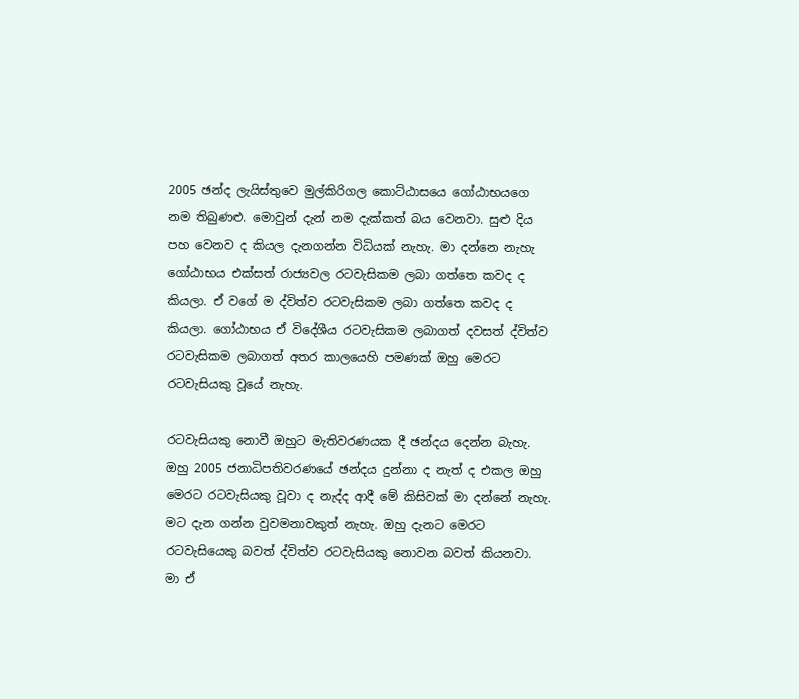2005 ඡන්ද ලැයිස්තුවෙ මුල්කිරිගල කොට්ඨාසයෙ ගෝඨාභයගෙ නම තිබුණළු. මොවුන් දැන් නම දැක්කත් බය වෙනවා. සුළු දිය පහ වෙනව ද කියල දැනගන්න විධියක් නැහැ. මා දන්නෙ නැහැ ගෝඨාභය එක්සත් රාජ්‍යවල රටවැසිකම ලබා ගත්තෙ කවද ද කියලා. ඒ වගේ ම ද්විත්ව රටවැසිකම ලබා ගත්තෙ කවද ද කියලා. ගෝඨාභය ඒ විදේශීය රටවැසිකම ලබාගත් දවසත් ද්විත්ව රටවැසිකම ලබාගත් අතර කාලයෙහි පමණක් ඔහු මෙරට රටවැසියකු වූයේ නැහැ.

රටවැසියකු නොවී ඔහුට මැතිවරණයක දී ඡන්දය දෙන්න බැහැ. ඔහු 2005 ජනාධිපතිවරණයේ ඡන්දය දුන්නා ද නැත් ද එකල ඔහු මෙරට රටවැසියකු වූවා ද නැද්ද ආදී මේ කිසිවක් මා දන්නේ නැහැ. මට දැන ගන්න වුවමනාවකුත් නැහැ. ඔහු දැනට මෙරට රටවැසියෙකු බවත් ද්විත්ව රටවැසියකු නොවන බවත් කියනවා. මා ඒ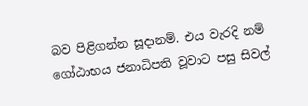බව පිළිගන්න සූදානම්. එය වැරදි නම් ගෝඨාභය ජනාධිපති වූවාට පසු සිවල්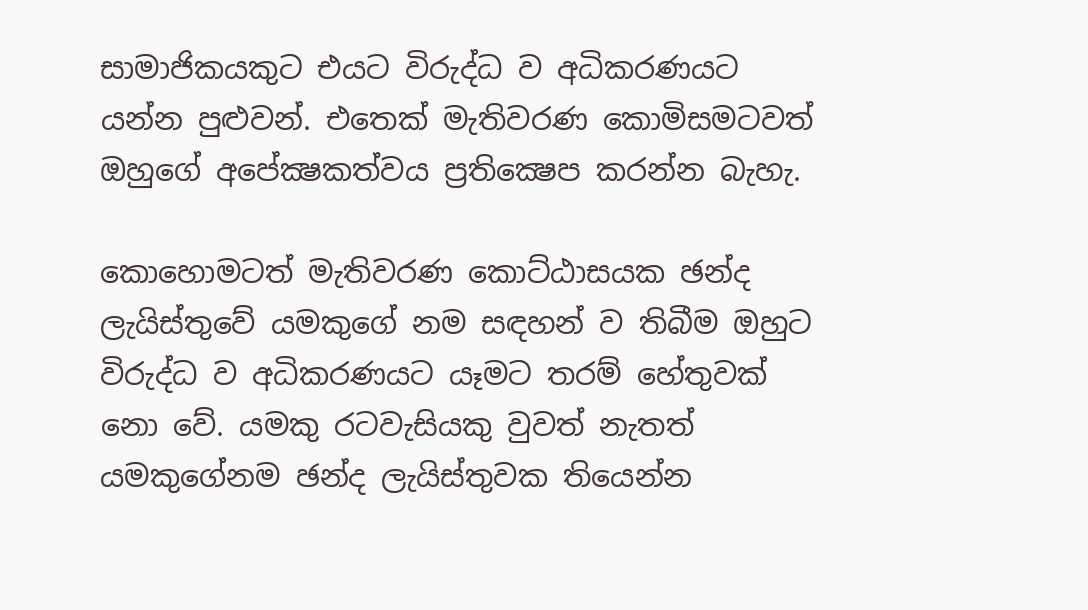සාමාජිකයකුට එයට විරුද්ධ ව අධිකරණයට යන්න පුළුවන්. එතෙක් මැතිවරණ කොමිසමටවත් ඔහුගේ අපේක්‍ෂකත්වය ප්‍රතික්‍ෂෙප කරන්න බැහැ.

කොහොමටත් මැතිවරණ කොට්ඨාසයක ඡන්ද ලැයිස්තුවේ යමකුගේ නම සඳහන් ව තිබීම ඔහුට විරුද්ධ ව අධිකරණයට යෑමට තරම් හේතුවක් නො වේ. යමකු රටවැසියකු වුවත් නැතත් යමකුගේනම ඡන්ද ලැයිස්තුවක තියෙන්න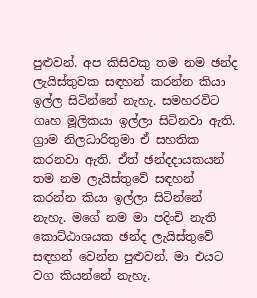පුළුවන්. අප කිසිවකු තම නම ඡන්ද ලැයිස්තුවක සඳහන් කරන්න කියා ඉල්ල සිටින්නේ නැහැ. සමහරවිට ගෘහ මූලිකයා ඉල්ලා සිටිනවා ඇති. ග්‍රාම නිලධාරිතුමා ඒ සහතික කරනවා ඇති. ඒත් ඡන්දදායකයන් තම නම ලැයිස්තුවේ සඳහන් කරන්න කියා ඉල්ලා සිටින්නේ නැහැ. මගේ නම මා පදිංචි නැති කොට්ඨාශයක ඡන්ද ලැයිස්තුවේ සඳහන් වෙන්න පුළුවන්. මා එයට වග කියන්නේ නැහැ.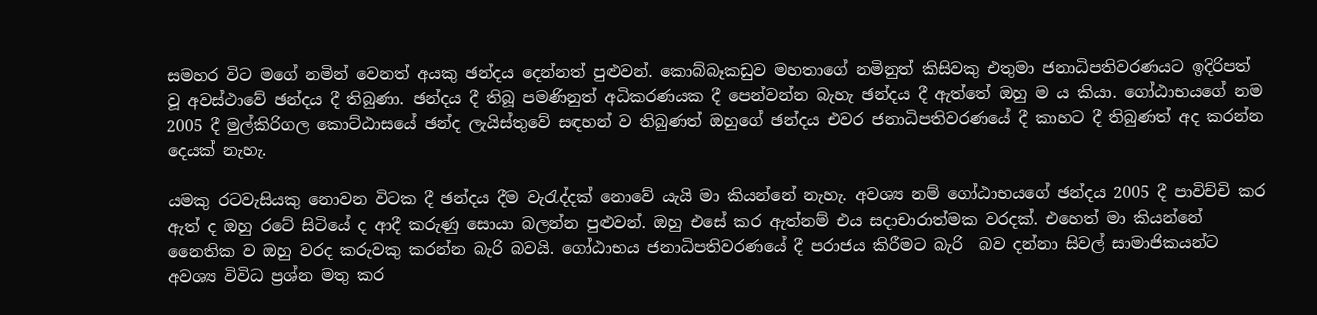සමහර විට මගේ නමින් වෙනත් අයකු ඡන්දය දෙන්නත් පුළුවන්. කොබ්බෑකඩුව මහතාගේ නමිනුත් කිසිවකු එතුමා ජනාධිපතිවරණයට ඉදිරිපත් වූ අවස්ථාවේ ඡන්දය දී තිබුණා. ඡන්දය දී තිබූ පමණිනුත් අධිකරණයක දී පෙන්වන්න බැහැ ඡන්දය දී ඇත්තේ ඔහු ම ය කියා. ගෝඨාභයගේ නම 2005 දී මුල්කිරිගල කොට්ඨාසයේ ඡන්ද ලැයිස්තුවේ සඳහන් ව තිබුණත් ඔහුගේ ඡන්දය එවර ජනාධිපතිවරණයේ දී කාහට දී තිබුණත් අද කරන්න දෙයක් නැහැ.

යමකු රටවැසියකු නොවන විටක දී ඡන්දය දීම වැරැද්දක් නොවේ යැයි මා කියන්නේ නැහැ. අවශ්‍ය නම් ගෝඨාභයගේ ඡන්දය 2005 දී පාවිච්චි කර ඇත් ද ඔහු රටේ සිටියේ ද ආදී කරුණු සොයා බලන්න පුළුවන්. ඔහු එසේ කර ඇත්නම් එය සදාචාරාත්මක වරදක්. එහෙත් මා කියන්නේ නෛතික ව ඔහු වරද කරුවකු කරන්න බැරි බවයි. ගෝඨාභය ජනාධිපතිවරණයේ දී පරාජය කිරීමට බැරි  බව දන්නා සිවල් සාමාජිකයන්ට අවශ්‍ය විවිධ ප්‍රශ්න මතු කර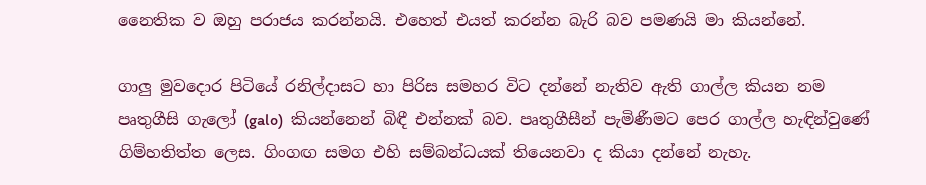නෛතික ව ඔහු පරාජය කරන්නයි. එහෙත් එයත් කරන්න බැරි බව පමණයි මා කියන්නේ.

ගාලු මුවදොර පිටියේ රනිල්දාසට හා පිරිස සමහර විට දන්නේ නැතිව ඇති ගාල්ල කියන නම පෘතුගීසි ගැලෝ (galo)  කියන්නෙන් බිඳී එන්නක් බව. පෘතුගීසීන් පැමිණීමට පෙර ගාල්ල හැඳින්වුණේ ගිම්හතිත්ත ලෙස. ගිංගඟ සමග එහි සම්බන්ධයක් තියෙනවා ද කියා දන්නේ නැහැ.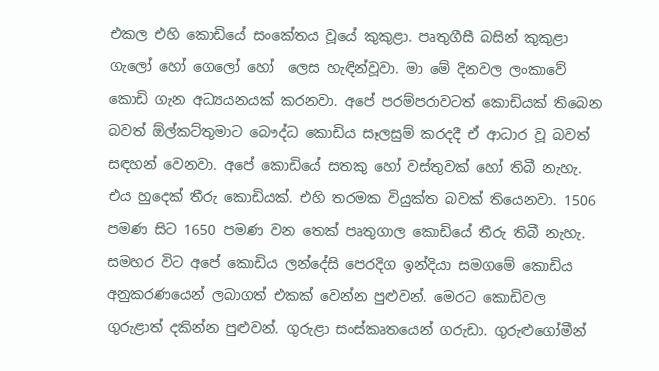එකල එහි කොඩියේ සංකේතය වූයේ කුකුළා. පෘතුගීසී බසින් කුකුළා ගැලෝ හෝ ගෙලෝ හෝ  ලෙස හැඳින්වූවා. මා මේ දිනවල ලංකාවේ කොඩි ගැන අධ්‍යයනයක් කරනවා. අපේ පරම්පරාවටත් කොඩියක් තිබෙන බවත් ඕල්කට්තුමාට බෞද්ධ කොඩිය සෑලසුම් කරදදී ඒ ආධාර වූ බවත් සඳහන් වෙනවා. අපේ කොඩියේ සතකු හෝ වස්තුවක් හෝ තිබී නැහැ. එය හුදෙක් තීරු කොඩියක්. එහි තරමක වියුක්ත බවක් තියෙනවා. 1506 පමණ සිට 1650 පමණ වන තෙක් පෘතුගාල කොඩියේ තීරු තිබී නැහැ. සමහර විට අපේ කොඩිය ලන්දේසි පෙරදිග ඉන්දියා සමගමේ කොඩිය අනුකරණයෙන් ලබාගත් එකක් වෙන්න පුළුවන්. මෙරට කොඩිවල ගුරුළාත් දකින්න පුළුවන්. ගුරුළා සංස්කෘතයෙන් ගරුඩා. ගුරුළුගෝමීන්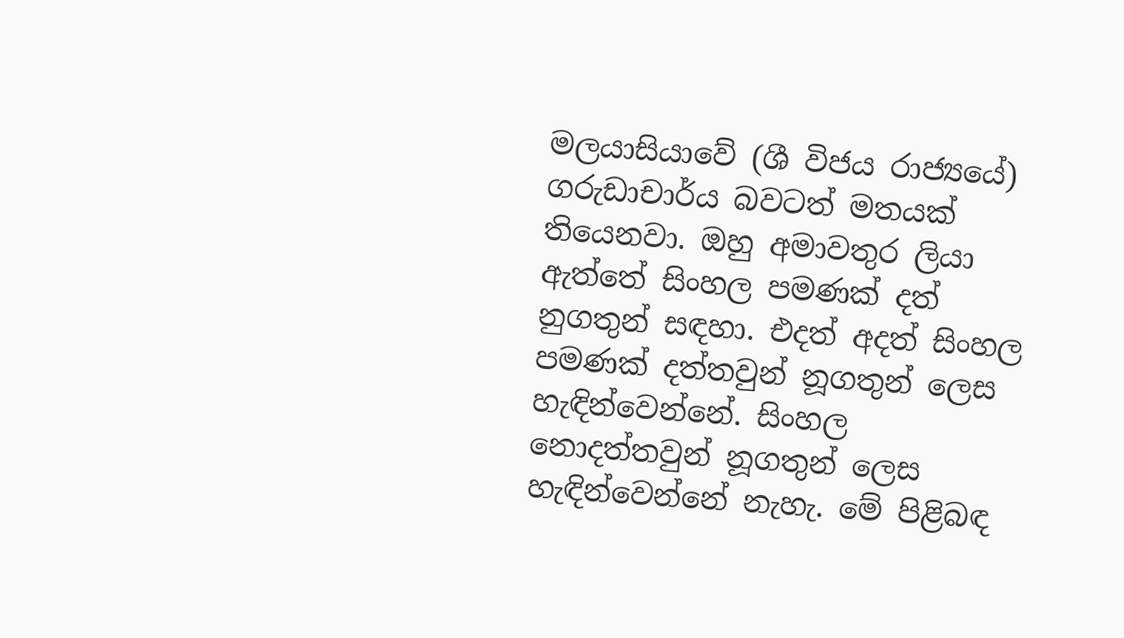මලයාසියාවේ (ශී විජය රාජ්‍යයේ) ගරුඩාචාර්ය බවටත් මතයක් තියෙනවා. ඔහු අමාවතුර ලියා ඇත්තේ සිංහල පමණක් දත් නුගතුන් සඳහා. එදත් අදත් සිංහල පමණක් දත්තවුන් නූගතුන් ලෙස හැඳින්වෙන්නේ. සිංහල නොදත්තවුන් නූගතුන් ලෙස හැඳින්වෙන්නේ නැහැ. මේ පිළිබඳ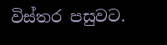විස්තර පසුවට.